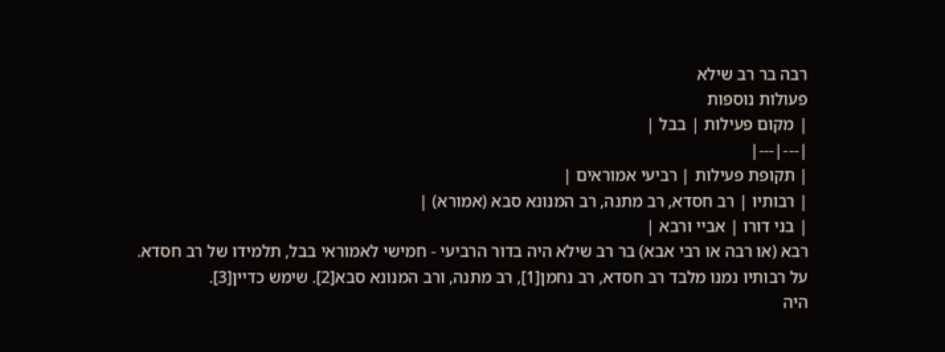רבה בר רב שילא
פעולות נוספות
| מקום פעילות | בבל |
|---|---|
| תקופת פעילות | רביעי אמוראים |
| רבותיו | רב חסדא, רב מתנה, רב המנונא סבא (אמורא) |
| בני דורו | אביי ורבא |
רבא (או רבה או רבי אבא) בר רב שילא היה בדור הרביעי - חמישי לאמוראי בבל, תלמידו של רב חסדא.
על רבותיו נמנו מלבד רב חסדא, רב נחמן[1], רב מתנה, ורב המנונא סבא[2]. שימש כדיין[3].
היה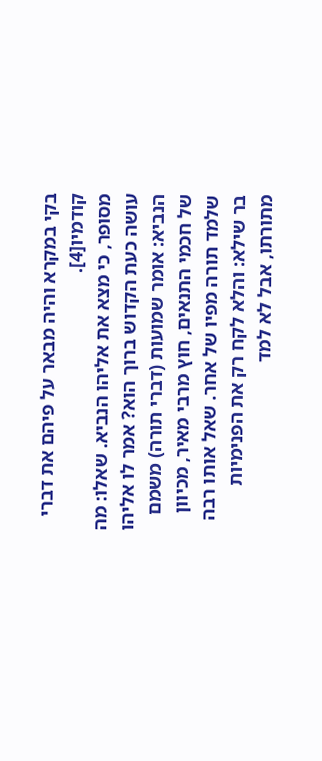בקי במקרא והיה מבאר על פיהם את דברי קודמיו[4].
מסופר, כי מצא את אליהו הנביא. שאלו: מה עושה כעת הקדוש ברוך הוא? אמר לו אליהו הנביא: אומר שמועות (דברי תורה) משמם של חכמי התנאים, חוץ מרבי מאיר, מכיוון שלמד תורה מפיו של אחר. שאל אותו רבה בר שילא: והלא לקח רק את הפנימיות מתורתו, אבל לא למד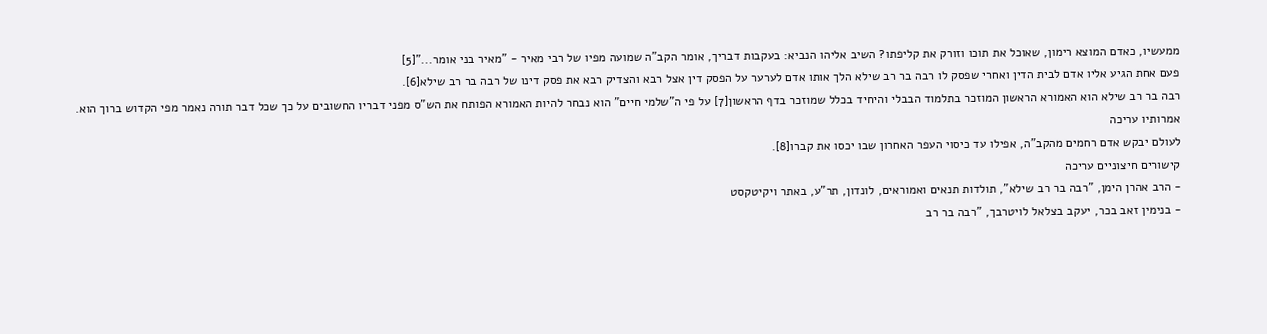ממעשיו, כאדם המוצא רימון, שאוכל את תוכו וזורק את קליפתו? השיב אליהו הנביא: בעקבות דבריך, אומר הקב"ה שמועה מפיו של רבי מאיר - ”מאיר בני אומר...”[5]
פעם אחת הגיע אליו אדם לבית הדין ואחרי שפסק לו רבה בר רב שילא הלך אותו אדם לערער על הפסק דין אצל רבא והצדיק רבא את פסק דינו של רבה בר רב שילא[6].
רבה בר רב שילא הוא האמורא הראשון המוזכר בתלמוד הבבלי והיחיד בכלל שמוזכר בדף הראשון[7] על פי ה"שלמי חיים" הוא נבחר להיות האמורא הפותח את הש"ס מפני דבריו החשובים על כך שכל דבר תורה נאמר מפי הקדוש ברוך הוא.
אמרותיו עריכה
לעולם יבקש אדם רחמים מהקב"ה, אפילו עד כיסוי העפר האחרון שבו יכסו את קברו[8].
קישורים חיצוניים עריכה
- הרב אהרן הימן, "רבה בר רב שילא", תולדות תנאים ואמוראים, לונדון, תר"ע, באתר ויקיטקסט
- בנימין זאב בכר, יעקב בצלאל לויטרבך, "רבה בר רב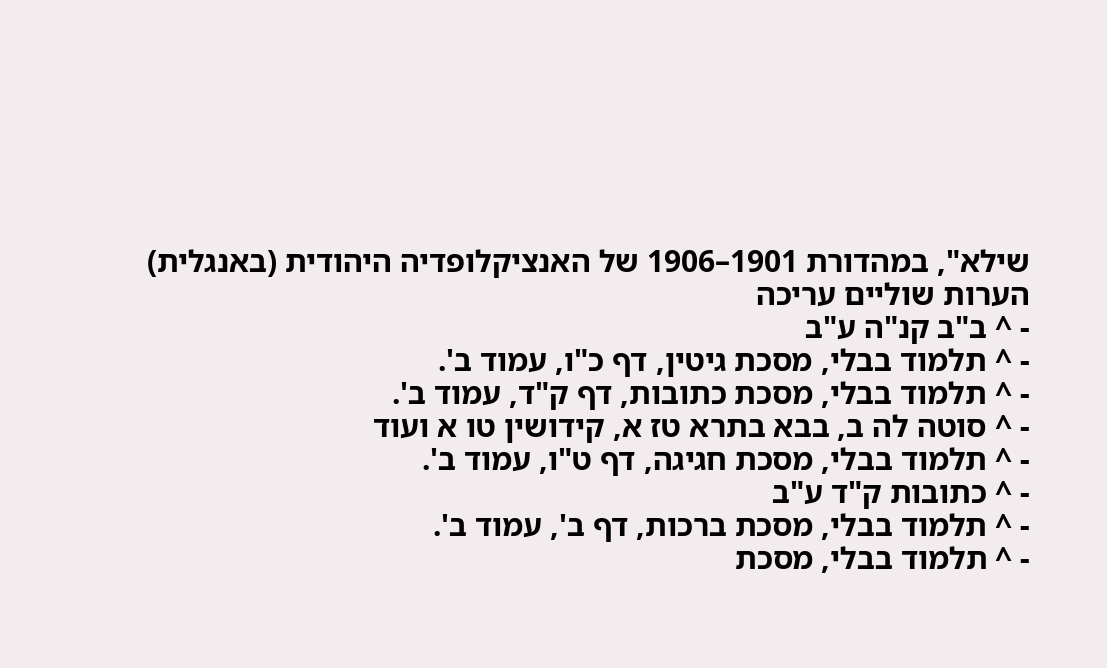שילא", במהדורת 1901–1906 של האנציקלופדיה היהודית (באנגלית)
הערות שוליים עריכה
- ^ ב"ב קנ"ה ע"ב
- ^ תלמוד בבלי, מסכת גיטין, דף כ"ו, עמוד ב'.
- ^ תלמוד בבלי, מסכת כתובות, דף ק"ד, עמוד ב'.
- ^ סוטה לה ב, בבא בתרא טז א, קידושין טו א ועוד
- ^ תלמוד בבלי, מסכת חגיגה, דף ט"ו, עמוד ב'.
- ^ כתובות ק"ד ע"ב
- ^ תלמוד בבלי, מסכת ברכות, דף ב', עמוד ב'.
- ^ תלמוד בבלי, מסכת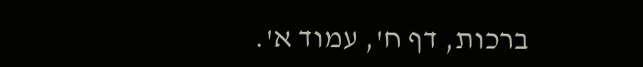ברכות, דף ח', עמוד א'.